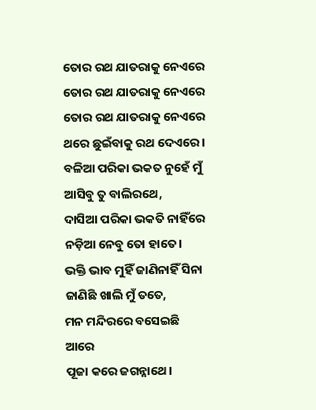ତୋର ରଥ ଯାତରାକୁ ନେଏରେ
ତୋର ରଥ ଯାତରାକୁ ନେଏରେ
ତୋର ରଥ ଯାତରାକୁ ନେଏରେ
ଥରେ ଛୁଇଁବାକୁ ରଥ ଦେଏରେ।
ବଳିଆ ପରିକା ଭକତ ନୁହେଁ ମୁଁ
ଆସିବୁ ତୁ ବାଲିରଥେ,
ଦାସିଆ ପରିକା ଭକତି ନାହିଁରେ
ନଡ଼ିଆ ନେବୁ ତୋ ହାତେ।
ଭକ୍ତି ଭାବ ମୁହିଁ ଜାଣିନାହିଁ ସିନା
ଜାଣିଛି ଖାଲି ମୁଁ ତତେ,
ମନ ମନ୍ଦିରରେ ବସେଇଛି ଆରେ
ପୂଜା କରେ ଜଗନ୍ନାଥେ।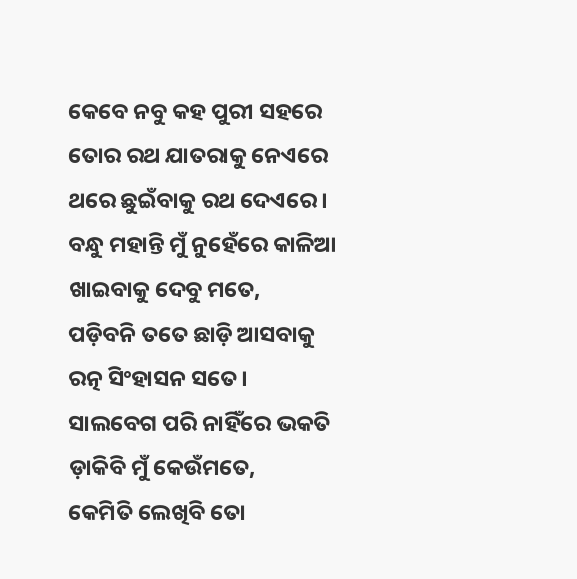କେବେ ନବୁ କହ ପୁରୀ ସହରେ
ତୋର ରଥ ଯାତରାକୁ ନେଏରେ
ଥରେ ଛୁଇଁବାକୁ ରଥ ଦେଏରେ।
ବନ୍ଧୁ ମହାନ୍ତି ମୁଁ ନୁହେଁରେ କାଳିଆ
ଖାଇବାକୁ ଦେବୁ ମତେ,
ପଡ଼ିବନି ତତେ ଛାଡ଼ି ଆସବାକୁ
ରତ୍ନ ସିଂହାସନ ସତେ।
ସାଲବେଗ ପରି ନାହିଁରେ ଭକତି
ଡ଼ାକିବି ମୁଁ କେଉଁମତେ,
କେମିତି ଲେଖିବି ତୋ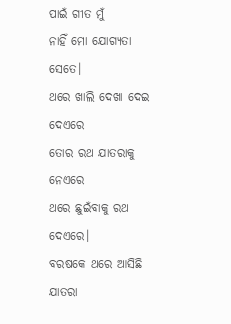ପାଇଁ ଗୀତ ମୁଁ
ନାହିଁ ମୋ ଯୋଗ୍ୟତା ସେତେ।
ଥରେ ଖାଲି ଦେଖା ଦେଇ ଦେଏରେ
ତୋର ରଥ ଯାତରାକୁ ନେଏରେ
ଥରେ ଛୁଇଁବାକୁ ରଥ ଦେଏରେ।
ବରଷକେ ଥରେ ଆସିଛି ଯାତରା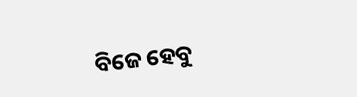ବିଜେ ହେବୁ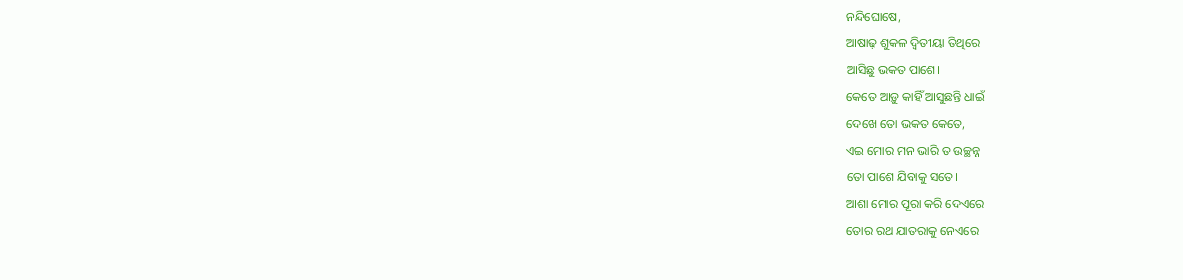ନନ୍ଦିଘୋଷେ,
ଆଷାଢ଼ ଶୁକଳ ଦ୍ବିତୀୟା ତିଥିରେ
ଆସିଛୁ ଭକତ ପାଶେ।
କେତେ ଆଡ଼ୁ କାହିଁ ଆସୁଛନ୍ତି ଧାଇଁ
ଦେଖେ ତୋ ଭକତ କେତେ,
ଏଇ ମୋର ମନ ଭାରି ତ ଉଚ୍ଛନ୍ନ
ତୋ ପାଶେ ଯିବାକୁ ସତେ।
ଆଶା ମୋର ପୂରା କରି ଦେଏରେ
ତୋର ରଥ ଯାତରାକୁ ନେଏରେ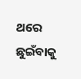ଥରେ ଛୁଇଁବାକୁ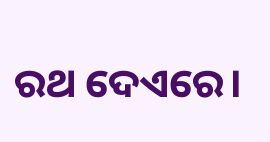ରଥ ଦେଏରେ।